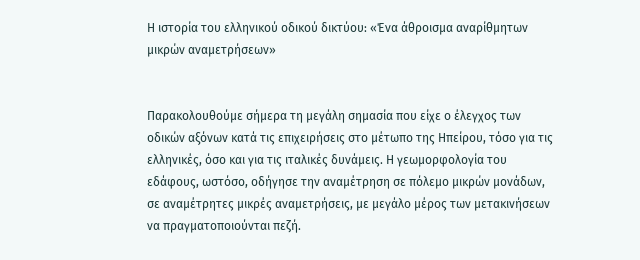Η ιστορία του ελληνικού οδικού δικτύου: «Ένα άθροισμα αναρίθμητων μικρών αναμετρήσεων»


Παρακολουθούμε σήμερα τη μεγάλη σημασία που είχε ο έλεγχος των οδικών αξόνων κατά τις επιχειρήσεις στο μέτωπο της Ηπείρου, τόσο για τις ελληνικές, όσο και για τις ιταλικές δυνάμεις. Η γεωμορφολογία του εδάφους, ωστόσο, οδήγησε την αναμέτρηση σε πόλεμο μικρών μονάδων, σε αναμέτρητες μικρές αναμετρήσεις, με μεγάλο μέρος των μετακινήσεων να πραγματοποιούνται πεζή.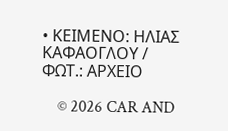• ΚΕΙΜΕΝΟ: ΗΛΙΑΣ ΚΑΦΑΟΓΛΟΥ / ΦΩΤ.: ΑΡΧΕΙΟ

    © 2026 CAR AND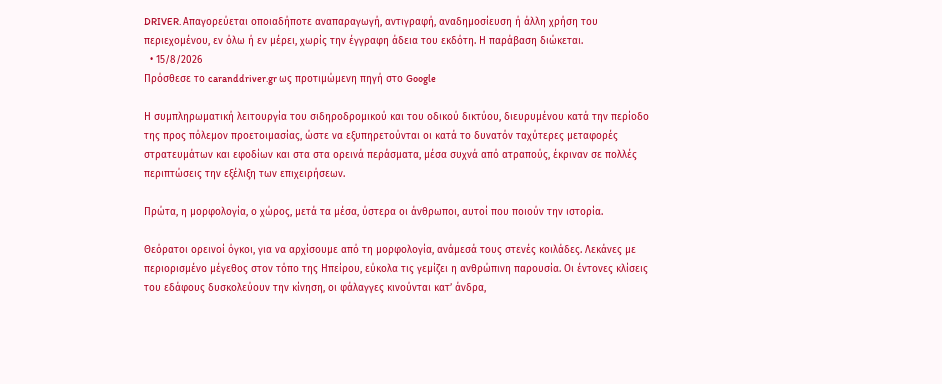DRIVER. Απαγορεύεται οποιαδήποτε αναπαραγωγή, αντιγραφή, αναδημοσίευση ή άλλη χρήση του περιεχομένου, εν όλω ή εν μέρει, χωρίς την έγγραφη άδεια του εκδότη. Η παράβαση διώκεται.
  • 15/8/2026
Πρόσθεσε το caranddriver.gr ως προτιμώμενη πηγή στο Google

Η συμπληρωματική λειτουργία του σιδηροδρομικού και του οδικού δικτύου, διευρυμένου κατά την περίοδο της προς πόλεμον προετοιμασίας, ώστε να εξυπηρετούνται οι κατά το δυνατόν ταχύτερες μεταφορές στρατευμάτων και εφοδίων και στα στα ορεινά περάσματα, μέσα συχνά από ατραπούς, έκριναν σε πολλές περιπτώσεις την εξέλιξη των επιχειρήσεων.

Πρώτα, η μορφολογία, ο χώρος, μετά τα μέσα, ύστερα οι άνθρωποι, αυτοί που ποιούν την ιστορία.

Θεόρατοι ορεινοί όγκοι, για να αρχίσουμε από τη μορφολογία, ανάμεσά τους στενές κοιλάδες. Λεκάνες με περιορισμένο μέγεθος στον τόπο της Ηπείρου, εύκολα τις γεμίζει η ανθρώπινη παρουσία. Οι έντονες κλίσεις του εδάφους δυσκολεύουν την κίνηση, οι φάλαγγες κινούνται κατ’ άνδρα,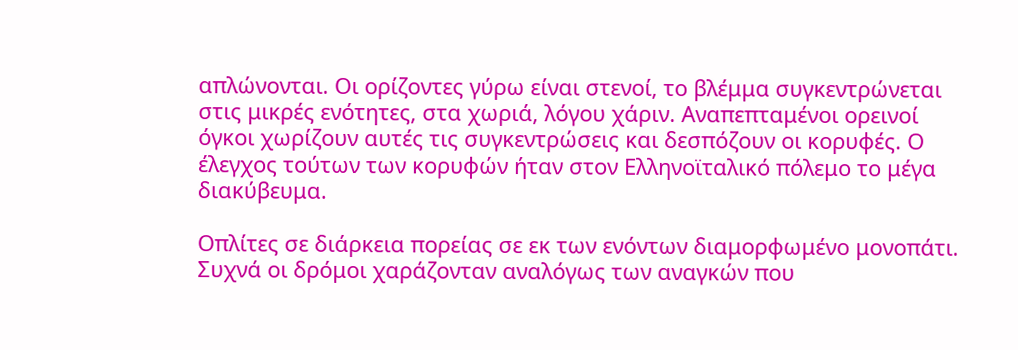απλώνονται. Οι ορίζοντες γύρω είναι στενοί, το βλέμμα συγκεντρώνεται στις μικρές ενότητες, στα χωριά, λόγου χάριν. Αναπεπταμένοι ορεινοί όγκοι χωρίζουν αυτές τις συγκεντρώσεις και δεσπόζουν οι κορυφές. Ο έλεγχος τούτων των κορυφών ήταν στον Eλληνοϊταλικό πόλεμο το μέγα διακύβευμα.

Οπλίτες σε διάρκεια πορείας σε εκ των ενόντων διαμορφωμένο μονοπάτι. Συχνά οι δρόμοι χαράζονταν αναλόγως των αναγκών που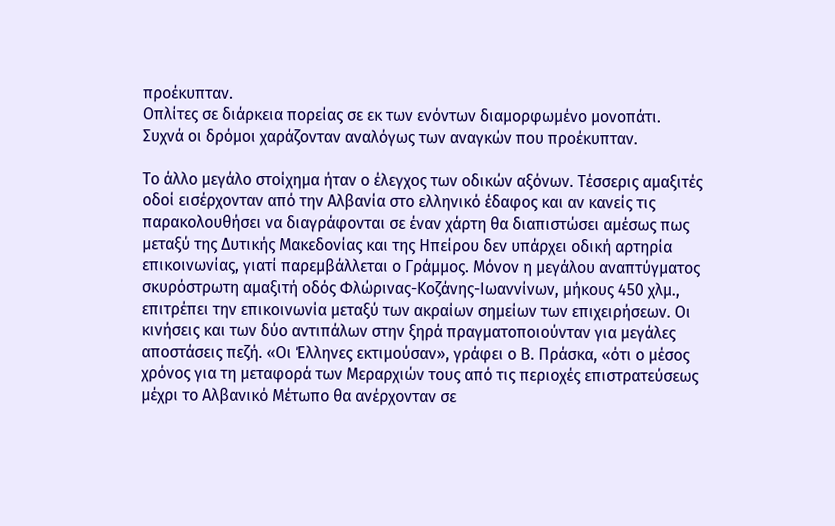προέκυπταν.
Οπλίτες σε διάρκεια πορείας σε εκ των ενόντων διαμορφωμένο μονοπάτι. Συχνά οι δρόμοι χαράζονταν αναλόγως των αναγκών που προέκυπταν.

Το άλλο μεγάλο στοίχημα ήταν ο έλεγχος των οδικών αξόνων. Τέσσερις αμαξιτές οδοί εισέρχονταν από την Αλβανία στο ελληνικό έδαφος και αν κανείς τις παρακολουθήσει να διαγράφονται σε έναν χάρτη θα διαπιστώσει αμέσως πως μεταξύ της Δυτικής Μακεδονίας και της Ηπείρου δεν υπάρχει οδική αρτηρία επικοινωνίας, γιατί παρεμβάλλεται ο Γράμμος. Μόνον η μεγάλου αναπτύγματος σκυρόστρωτη αμαξιτή οδός Φλώρινας-Κοζάνης-Ιωαννίνων, μήκους 450 χλμ., επιτρέπει την επικοινωνία μεταξύ των ακραίων σημείων των επιχειρήσεων. Οι κινήσεις και των δύο αντιπάλων στην ξηρά πραγματοποιούνταν για μεγάλες αποστάσεις πεζή. «Οι Έλληνες εκτιμούσαν», γράφει ο Β. Πράσκα, «ότι ο μέσος χρόνος για τη μεταφορά των Μεραρχιών τους από τις περιοχές επιστρατεύσεως μέχρι το Αλβανικό Μέτωπο θα ανέρχονταν σε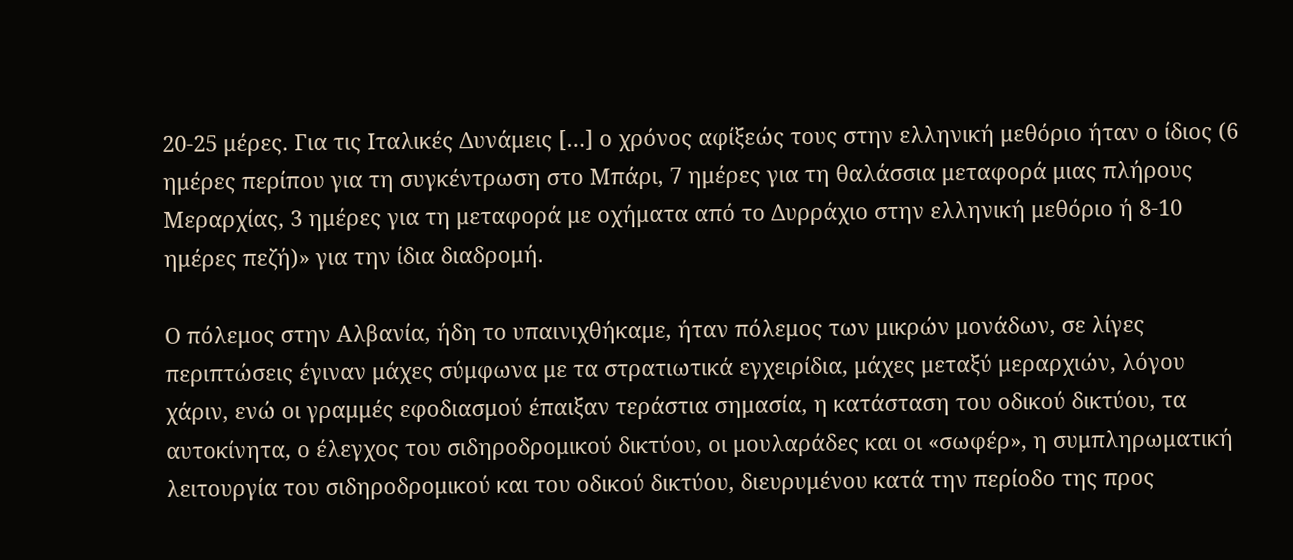20-25 μέρες. Για τις Ιταλικές Δυνάμεις […] ο χρόνος αφίξεώς τους στην ελληνική μεθόριο ήταν ο ίδιος (6 ημέρες περίπου για τη συγκέντρωση στο Μπάρι, 7 ημέρες για τη θαλάσσια μεταφορά μιας πλήρους Μεραρχίας, 3 ημέρες για τη μεταφορά με οχήματα από το Δυρράχιο στην ελληνική μεθόριο ή 8-10 ημέρες πεζή)» για την ίδια διαδρομή.

Ο πόλεμος στην Αλβανία, ήδη το υπαινιχθήκαμε, ήταν πόλεμος των μικρών μονάδων, σε λίγες περιπτώσεις έγιναν μάχες σύμφωνα με τα στρατιωτικά εγχειρίδια, μάχες μεταξύ μεραρχιών, λόγου χάριν, ενώ οι γραμμές εφοδιασμού έπαιξαν τεράστια σημασία, η κατάσταση του οδικού δικτύου, τα αυτοκίνητα, ο έλεγχος του σιδηροδρομικού δικτύου, οι μουλαράδες και οι «σωφέρ», η συμπληρωματική λειτουργία του σιδηροδρομικού και του οδικού δικτύου, διευρυμένου κατά την περίοδο της προς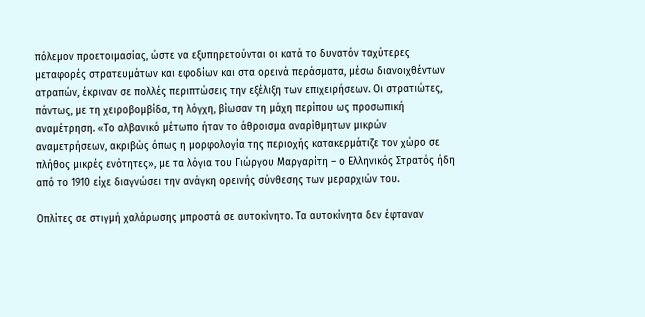πόλεμον προετοιμασίας, ώστε να εξυπηρετούνται οι κατά το δυνατόν ταχύτερες μεταφορές στρατευμάτων και εφοδίων και στα ορεινά περάσματα, μέσω διανοιχθέντων ατραπών, έκριναν σε πολλές περιπτώσεις την εξέλιξη των επιχειρήσεων. Οι στρατιώτες, πάντως, με τη χειροβομβίδα, τη λόγχη, βίωσαν τη μάχη περίπου ως προσωπική αναμέτρηση. «Το αλβανικό μέτωπο ήταν το άθροισμα αναρίθμητων μικρών αναμετρήσεων, ακριβώς όπως η μορφολογία της περιοχής κατακερμάτιζε τον χώρο σε πλήθος μικρές ενότητες», με τα λόγια του Γιώργου Μαργαρίτη – ο Ελληνικός Στρατός ήδη από το 1910 είχε διαγνώσει την ανάγκη ορεινής σύνθεσης των μεραρχιών του.

Οπλίτες σε στιγμή χαλάρωσης μπροστά σε αυτοκίνητο. Τα αυτοκίνητα δεν έφταναν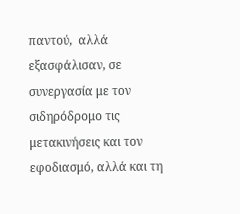παντού,  αλλά εξασφάλισαν, σε συνεργασία με τον σιδηρόδρομο τις μετακινήσεις και τον εφοδιασμό, αλλά και τη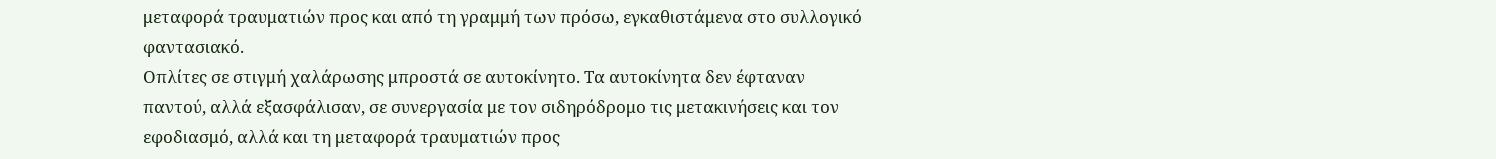μεταφορά τραυματιών προς και από τη γραμμή των πρόσω, εγκαθιστάμενα στο συλλογικό φαντασιακό.
Οπλίτες σε στιγμή χαλάρωσης μπροστά σε αυτοκίνητο. Τα αυτοκίνητα δεν έφταναν παντού, αλλά εξασφάλισαν, σε συνεργασία με τον σιδηρόδρομο τις μετακινήσεις και τον εφοδιασμό, αλλά και τη μεταφορά τραυματιών προς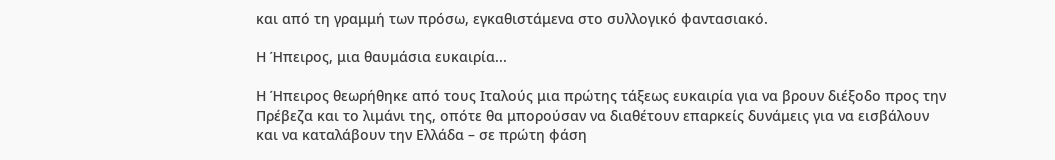και από τη γραμμή των πρόσω, εγκαθιστάμενα στο συλλογικό φαντασιακό.

Η Ήπειρος, μια θαυμάσια ευκαιρία...

Η Ήπειρος θεωρήθηκε από τους Ιταλούς μια πρώτης τάξεως ευκαιρία για να βρουν διέξοδο προς την Πρέβεζα και το λιμάνι της, οπότε θα μπορούσαν να διαθέτουν επαρκείς δυνάμεις για να εισβάλουν και να καταλάβουν την Ελλάδα – σε πρώτη φάση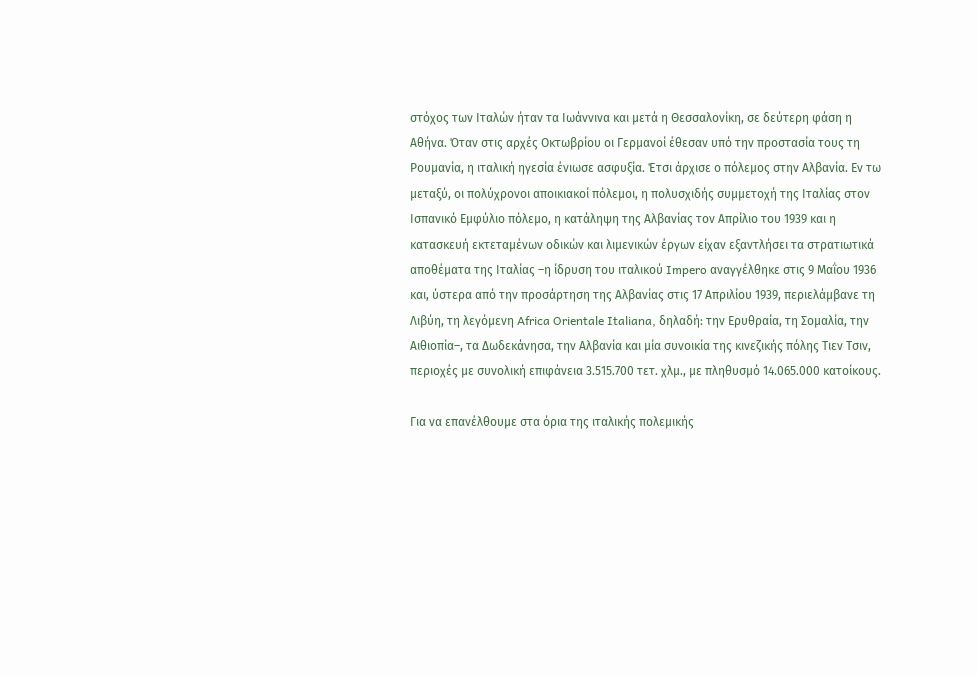στόχος των Ιταλών ήταν τα Ιωάννινα και μετά η Θεσσαλονίκη, σε δεύτερη φάση η Αθήνα. Όταν στις αρχές Οκτωβρίου οι Γερμανοί έθεσαν υπό την προστασία τους τη Ρουμανία, η ιταλική ηγεσία ένιωσε ασφυξία. Έτσι άρχισε ο πόλεμος στην Αλβανία. Εν τω μεταξύ, οι πολύχρονοι αποικιακοί πόλεμοι, η πολυσχιδής συμμετοχή της Ιταλίας στον Ισπανικό Εμφύλιο πόλεμο, η κατάληψη της Αλβανίας τον Απρίλιο του 1939 και η κατασκευή εκτεταμένων οδικών και λιμενικών έργων είχαν εξαντλήσει τα στρατιωτικά αποθέματα της Ιταλίας –η ίδρυση του ιταλικού Impero αναγγέλθηκε στις 9 Μαΐου 1936 και, ύστερα από την προσάρτηση της Αλβανίας στις 17 Απριλίου 1939, περιελάμβανε τη Λιβύη, τη λεγόμενη Africa Orientale Italiana, δηλαδή: την Ερυθραία, τη Σομαλία, την Αιθιοπία–, τα Δωδεκάνησα, την Αλβανία και μία συνοικία της κινεζικής πόλης Τιεν Τσιν, περιοχές με συνολική επιφάνεια 3.515.700 τετ. χλμ., με πληθυσμό 14.065.000 κατοίκους.

Για να επανέλθουμε στα όρια της ιταλικής πολεμικής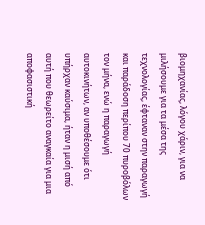βιομηχανίας, λόγου χάριν, για να μιλήσουμε για τα μέσα της τεχνολογίας, έφταναν στην παραγωγή και παράδοση περίπου 70 πυροβόλων τον μήνα, ενώ η παραγωγή αυτοκινήτων, αν υποθέσουμε ότι υπήρχαν καύσιμα, ήταν η μισή από αυτή που θεωρείτο αναγκαία για μια αποφασιστική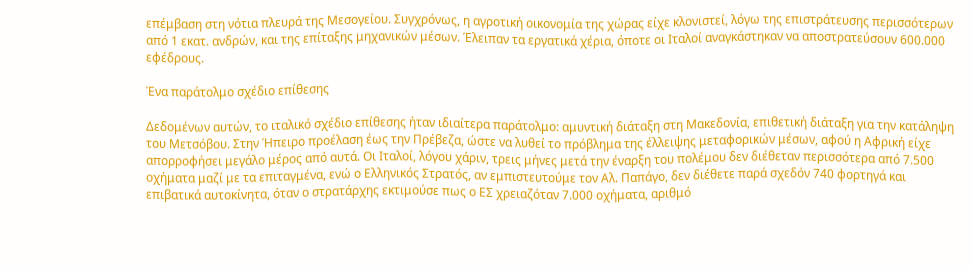επέμβαση στη νότια πλευρά της Μεσογείου. Συγχρόνως, η αγροτική οικονομία της χώρας είχε κλονιστεί, λόγω της επιστράτευσης περισσότερων από 1 εκατ. ανδρών, και της επίταξης μηχανικών μέσων. Έλειπαν τα εργατικά χέρια, όποτε οι Ιταλοί αναγκάστηκαν να αποστρατεύσουν 600.000 εφέδρους.

Ένα παράτολμο σχέδιο επίθεσης

Δεδομένων αυτών, το ιταλικό σχέδιο επίθεσης ήταν ιδιαίτερα παράτολμο: αμυντική διάταξη στη Μακεδονία, επιθετική διάταξη για την κατάληψη του Μετσόβου. Στην Ήπειρο προέλαση έως την Πρέβεζα, ώστε να λυθεί το πρόβλημα της έλλειψης μεταφορικών μέσων, αφού η Αφρική είχε απορροφήσει μεγάλο μέρος από αυτά. Οι Ιταλοί, λόγου χάριν, τρεις μήνες μετά την έναρξη του πολέμου δεν διέθεταν περισσότερα από 7.500 οχήματα μαζί με τα επιταγμένα, ενώ ο Ελληνικός Στρατός, αν εμπιστευτούμε τον Αλ. Παπάγο, δεν διέθετε παρά σχεδόν 740 φορτηγά και επιβατικά αυτοκίνητα, όταν ο στρατάρχης εκτιμούσε πως ο ΕΣ χρειαζόταν 7.000 οχήματα, αριθμό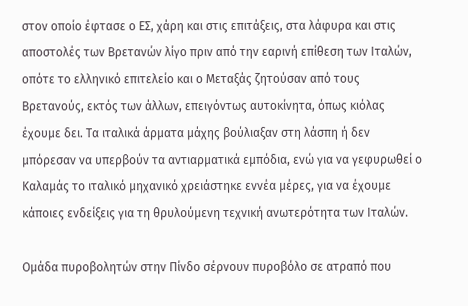στον οποίο έφτασε ο ΕΣ, χάρη και στις επιτάξεις, στα λάφυρα και στις αποστολές των Βρετανών λίγο πριν από την εαρινή επίθεση των Ιταλών, οπότε το ελληνικό επιτελείο και ο Μεταξάς ζητούσαν από τους Βρετανούς, εκτός των άλλων, επειγόντως αυτοκίνητα, όπως κιόλας έχουμε δει. Τα ιταλικά άρματα μάχης βούλιαξαν στη λάσπη ή δεν μπόρεσαν να υπερβούν τα αντιαρματικά εμπόδια, ενώ για να γεφυρωθεί ο Καλαμάς το ιταλικό μηχανικό χρειάστηκε εννέα μέρες, για να έχουμε κάποιες ενδείξεις για τη θρυλούμενη τεχνική ανωτερότητα των Ιταλών.

Ομάδα πυροβολητών στην Πίνδο σέρνουν πυροβόλο σε ατραπό που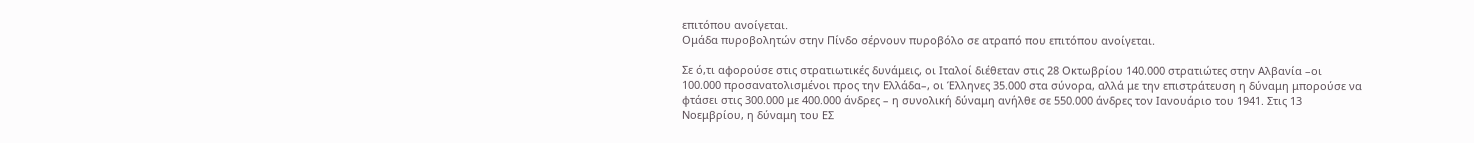επιτόπου ανοίγεται.
Ομάδα πυροβολητών στην Πίνδο σέρνουν πυροβόλο σε ατραπό που επιτόπου ανοίγεται.

Σε ό,τι αφορούσε στις στρατιωτικές δυνάμεις, οι Ιταλοί διέθεταν στις 28 Οκτωβρίου 140.000 στρατιώτες στην Αλβανία –οι 100.000 προσανατολισμένοι προς την Ελλάδα–, οι Έλληνες 35.000 στα σύνορα, αλλά με την επιστράτευση η δύναμη μπορούσε να φτάσει στις 300.000 με 400.000 άνδρες – η συνολική δύναμη ανήλθε σε 550.000 άνδρες τον Ιανουάριο του 1941. Στις 13 Νοεμβρίου, η δύναμη του ΕΣ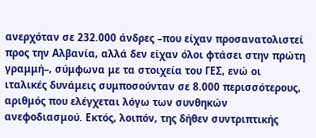ανερχόταν σε 232.000 άνδρες –που είχαν προσανατολιστεί προς την Αλβανία, αλλά δεν είχαν όλοι φτάσει στην πρώτη γραμμή–, σύμφωνα με τα στοιχεία του ΓΕΣ, ενώ οι ιταλικές δυνάμεις συμποσούνταν σε 8.000 περισσότερους, αριθμός που ελέγχεται λόγω των συνθηκών ανεφοδιασμού. Εκτός, λοιπόν, της δήθεν συντριπτικής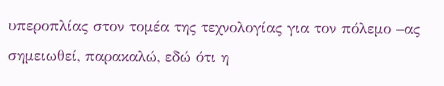υπεροπλίας στον τομέα της τεχνολογίας για τον πόλεμο –ας σημειωθεί, παρακαλώ, εδώ ότι η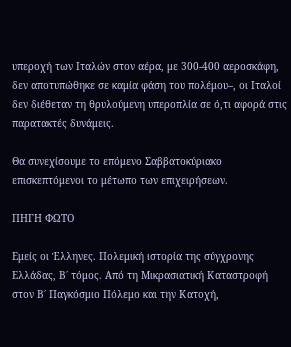υπεροχή των Ιταλών στον αέρα, με 300-400 αεροσκάφη, δεν αποτυπώθηκε σε καμία φάση του πολέμου–, οι Ιταλοί δεν διέθεταν τη θρυλούμενη υπεροπλία σε ό,τι αφορά στις παρατακτές δυνάμεις.

Θα συνεχίσουμε το επόμενο Σαββατοκύριακο επισκεπτόμενοι το μέτωπο των επιχειρήσεων.

ΠΗΓΗ ΦΩΤΟ

Εμείς οι Έλληνες. Πολεμική ιστορία της σύγχρονης Ελλάδας, Β΄ τόμος. Από τη Μικρασιατική Καταστροφή στον Β΄ Παγκόσμιο Πόλεμο και την Κατοχή,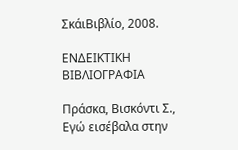ΣκάιΒιβλίο, 2008.

ΕΝΔΕΙΚΤΙΚΗ ΒΙΒΛΙΟΓΡΑΦΙΑ

Πράσκα, Βισκόντι Σ., Εγώ εισέβαλα στην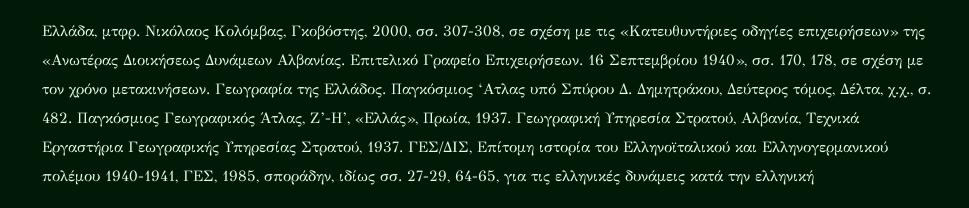Ελλάδα, μτφρ. Νικόλαος Κολόμβας, Γκοβόστης, 2000, σσ. 307-308, σε σχέση με τις «Κατευθυντήριες οδηγίες επιχειρήσεων» της «Ανωτέρας Διοικήσεως Δυνάμεων Αλβανίας. Επιτελικό Γραφείο Επιχειρήσεων. 16 Σεπτεμβρίου 1940», σσ. 170, 178, σε σχέση με τον χρόνο μετακινήσεων. Γεωγραφία της Ελλάδος. Παγκόσμιος ‘Ατλας υπό Σπύρου Δ. Δημητράκου, Δεύτερος τόμος, Δέλτα, χ.χ., σ. 482. Παγκόσμιος Γεωγραφικός Άτλας, Ζ’-Η’, «Ελλάς», Πρωία, 1937. Γεωγραφική Υπηρεσία Στρατού, Αλβανία, Τεχνικά Εργαστήρια Γεωγραφικής Υπηρεσίας Στρατού, 1937. ΓΕΣ/ΔΙΣ, Επίτομη ιστορία του Ελληνοϊταλικού και Ελληνογερμανικού πολέμου 1940-1941, ΓΕΣ, 1985, σποράδην, ιδίως σσ. 27-29, 64-65, για τις ελληνικές δυνάμεις κατά την ελληνική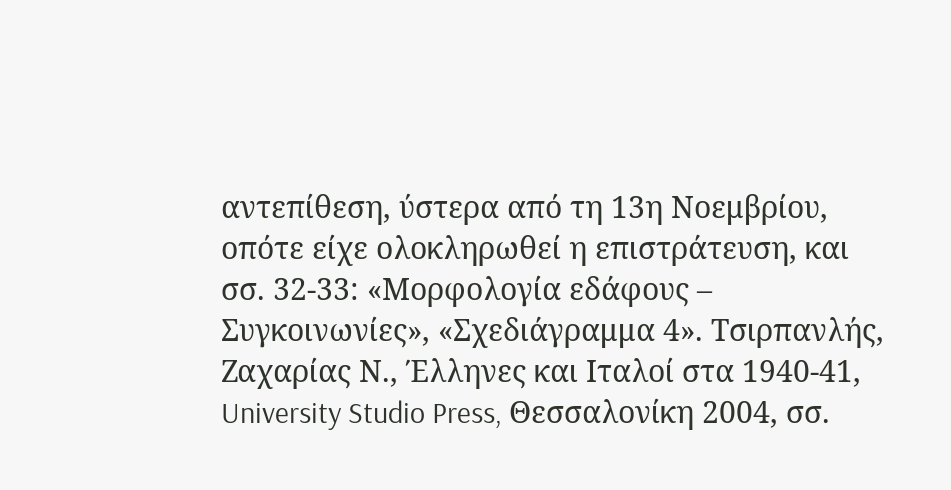αντεπίθεση, ύστερα από τη 13η Νοεμβρίου, οπότε είχε ολοκληρωθεί η επιστράτευση, και σσ. 32-33: «Μορφολογία εδάφους – Συγκοινωνίες», «Σχεδιάγραμμα 4». Τσιρπανλής, Ζαχαρίας Ν., Έλληνες και Ιταλοί στα 1940-41, University Studio Press, Θεσσαλονίκη 2004, σσ.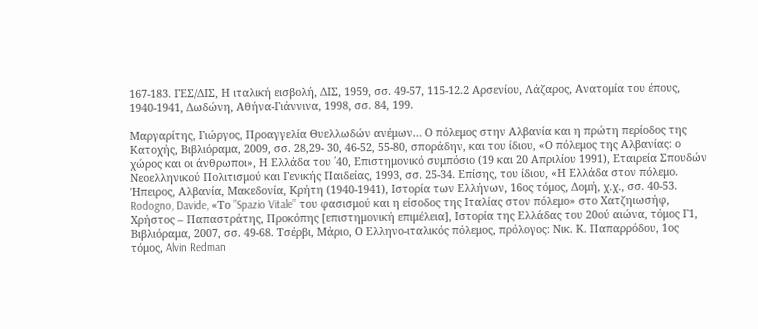167-183. ΓΕΣ/ΔΙΣ, Η ιταλική εισβολή, ΔΙΣ, 1959, σσ. 49-57, 115-12.2 Αρσενίου, Λάζαρος, Ανατομία του έπους, 1940-1941, Δωδώνη, Αθήνα-Γιάννινα, 1998, σσ. 84, 199.

Μαργαρίτης, Γιώργος, Προαγγελία Θυελλωδών ανέμων… Ο πόλεμος στην Αλβανία και η πρώτη περίοδος της Κατοχής, Βιβλιόραμα, 2009, σσ. 28,29- 30, 46-52, 55-80, σποράδην, και του ίδιου, «Ο πόλεμος της Αλβανίας: ο χώρος και οι άνθρωποι», Η Ελλάδα του ΄40, Επιστημονικό συμπόσιο (19 και 20 Απριλίου 1991), Εταιρεία Σπουδών Νεοελληνικού Πολιτισμού και Γενικής Παιδείας, 1993, σσ. 25-34. Επίσης, του ίδιου, «Η Ελλάδα στον πόλεμο. Ήπειρος, Αλβανία, Μακεδονία, Κρήτη (1940-1941), Ιστορία των Ελλήνων, 16ος τόμος, Δομή, χ.χ., σσ. 40-53. Rodogno, Davide, «Το ”Spazio Vitale’’ του φασισμού και η είσοδος της Ιταλίας στον πόλεμο» στο Χατζηιωσήφ, Χρήστος – Παπαστράτης, Προκόπης [επιστημονική επιμέλεια], Ιστορία της Ελλάδας του 20ού αιώνα, τόμος Γ1, Βιβλιόραμα, 2007, σσ. 49-68. Τσέρβι, Μάριο, Ο Ελληνο-ιταλικός πόλεμος, πρόλογος: Νικ. Κ. Παπαρρόδου, 1ος τόμος, Alvin Redman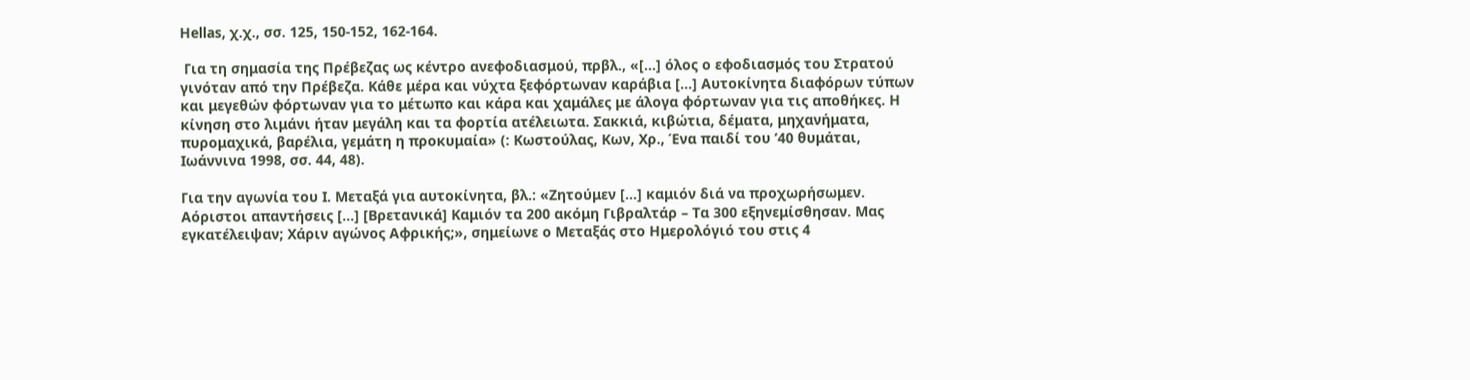Hellas, χ.χ., σσ. 125, 150-152, 162-164.

 Για τη σημασία της Πρέβεζας ως κέντρο ανεφοδιασμού, πρβλ., «[…] όλος ο εφοδιασμός του Στρατού γινόταν από την Πρέβεζα. Κάθε μέρα και νύχτα ξεφόρτωναν καράβια […] Αυτοκίνητα διαφόρων τύπων και μεγεθών φόρτωναν για το μέτωπο και κάρα και χαμάλες με άλογα φόρτωναν για τις αποθήκες. Η κίνηση στο λιμάνι ήταν μεγάλη και τα φορτία ατέλειωτα. Σακκιά, κιβώτια, δέματα, μηχανήματα, πυρομαχικά, βαρέλια, γεμάτη η προκυμαία» (: Κωστούλας, Κων, Χρ., Ένα παιδί του ’40 θυμάται, Ιωάννινα 1998, σσ. 44, 48).

Για την αγωνία του Ι. Μεταξά για αυτοκίνητα, βλ.: «Ζητούμεν […] καμιόν διά να προχωρήσωμεν. Αόριστοι απαντήσεις […] [Βρετανικά] Καμιόν τα 200 ακόμη Γιβραλτάρ – Τα 300 εξηνεμίσθησαν. Μας εγκατέλειψαν; Χάριν αγώνος Αφρικής;», σημείωνε ο Μεταξάς στο Ημερολόγιό του στις 4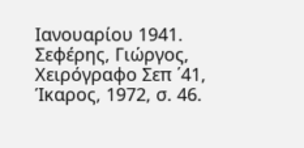Ιανουαρίου 1941. Σεφέρης, Γιώργος, Χειρόγραφο Σεπ ΄41, Ίκαρος, 1972, σ. 46.